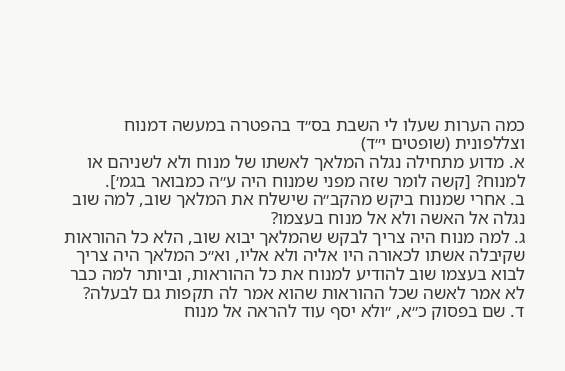כמה הערות שעלו לי השבת בס״ד בהפטרה במעשה דמנוח וצללפונית (שופטים י״ד)
א. מדוע מתחילה נגלה המלאך לאשתו של מנוח ולא לשניהם או למנוח? [קשה לומר שזה מפני שמנוח היה ע״ה כמבואר בגמ׳].
ב. אחרי שמנוח ביקש מהקב״ה שישלח את המלאך שוב, למה שוב נגלה אל האשה ולא אל מנוח בעצמו?
ג. למה מנוח היה צריך לבקש שהמלאך יבוא שוב, הלא כל ההוראות שקיבלה אשתו לכאורה היו אליה ולא אליו, וא״כ המלאך היה צריך לבוא בעצמו שוב להודיע למנוח את כל ההוראות, וביותר למה כבר לא אמר לאשה שכל ההוראות שהוא אמר לה תקפות גם לבעלה?
ד. שם בפסוק כ״א, ״ולא יסף עוד להראה אל מנוח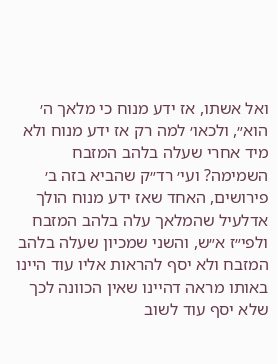ואל אשתו, אז ידע מנוח כי מלאך ה׳ הוא״, ולכאו׳ למה רק אז ידע מנוח ולא מיד אחרי שעלה בלהב המזבח השמימה? ועי׳ רד״ק שהביא בזה ב׳ פירושים, האחד שאז ידע מנוח הולך אדלעיל שהמלאך עלה בלהב המזבח ולפי״ז א״ש, והשני שמכיון שעלה בלהב המזבח ולא יסף להראות אליו עוד היינו באותו מראה דהיינו שאין הכוונה לכך שלא יסף עוד לשוב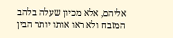אליהם, אלא מכיון שעלה בלהב המזבח ולא ראו אותו יותר הבין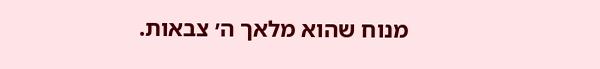מנוח שהוא מלאך ה׳ צבאות.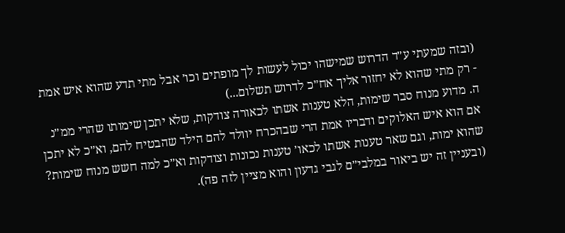(ובזה שמעתי ע״ד הדרוש שמישהו יכול לעשות לך מופתים וכו׳ אבל מתי תדע שהוא איש אמת - רק מתי שהוא לא יחזור אליך אח״כ לדרוש תשלום...)
ה. מדוע מנוח סבר שימות, הלא טענות אשתו לכאורה צודקות, שלא יתכן שימותו שהרי ממ״נ אם הוא איש האלוקים ודבריו אמת הרי שבהכרח יוולד להם הילד שהבטיח להם, וא״כ לא יתכן שהוא ימות, וגם שאר טענות אשתו לכאו׳ טענות נכונות וצודקות וא״כ למה חשש מנוח שימות? (ובעניין זה יש ביאור במלבי״ם לגבי גדעון והוא מציין לזה פה).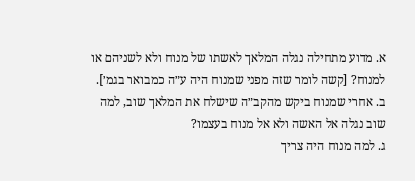א. מדוע מתחילה נגלה המלאך לאשתו של מנוח ולא לשניהם או למנוח? [קשה לומר שזה מפני שמנוח היה ע״ה כמבואר בגמ׳].
ב. אחרי שמנוח ביקש מהקב״ה שישלח את המלאך שוב, למה שוב נגלה אל האשה ולא אל מנוח בעצמו?
ג. למה מנוח היה צריך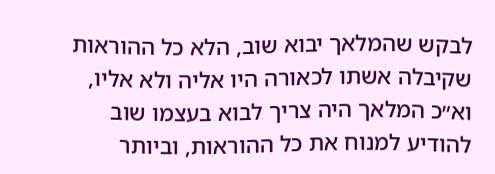לבקש שהמלאך יבוא שוב, הלא כל ההוראות שקיבלה אשתו לכאורה היו אליה ולא אליו, וא״כ המלאך היה צריך לבוא בעצמו שוב להודיע למנוח את כל ההוראות, וביותר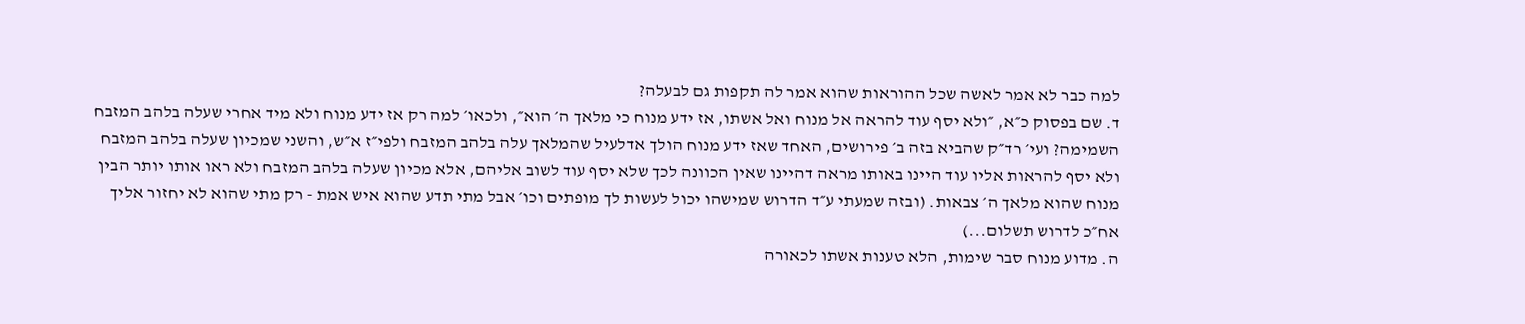למה כבר לא אמר לאשה שכל ההוראות שהוא אמר לה תקפות גם לבעלה?
ד. שם בפסוק כ״א, ״ולא יסף עוד להראה אל מנוח ואל אשתו, אז ידע מנוח כי מלאך ה׳ הוא״, ולכאו׳ למה רק אז ידע מנוח ולא מיד אחרי שעלה בלהב המזבח השמימה? ועי׳ רד״ק שהביא בזה ב׳ פירושים, האחד שאז ידע מנוח הולך אדלעיל שהמלאך עלה בלהב המזבח ולפי״ז א״ש, והשני שמכיון שעלה בלהב המזבח ולא יסף להראות אליו עוד היינו באותו מראה דהיינו שאין הכוונה לכך שלא יסף עוד לשוב אליהם, אלא מכיון שעלה בלהב המזבח ולא ראו אותו יותר הבין מנוח שהוא מלאך ה׳ צבאות. (ובזה שמעתי ע״ד הדרוש שמישהו יכול לעשות לך מופתים וכו׳ אבל מתי תדע שהוא איש אמת - רק מתי שהוא לא יחזור אליך אח״כ לדרוש תשלום...)
ה. מדוע מנוח סבר שימות, הלא טענות אשתו לכאורה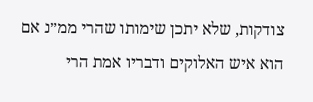צודקות, שלא יתכן שימותו שהרי ממ״נ אם הוא איש האלוקים ודבריו אמת הרי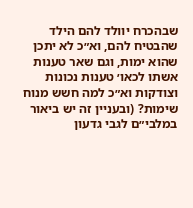שבהכרח יוולד להם הילד שהבטיח להם, וא״כ לא יתכן שהוא ימות, וגם שאר טענות אשתו לכאו׳ טענות נכונות וצודקות וא״כ למה חשש מנוח שימות? (ובעניין זה יש ביאור במלבי״ם לגבי גדעון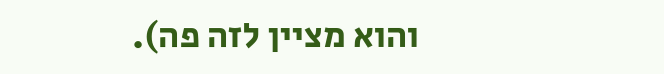והוא מציין לזה פה).